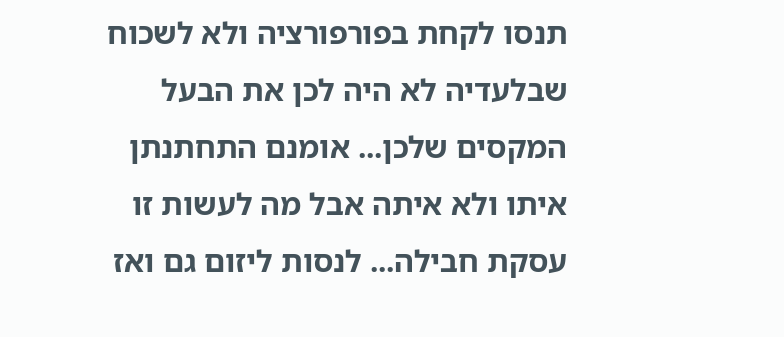תנסו לקחת בפורפורציה ולא לשכוח שבלעדיה לא היה לכן את הבעל המקסים שלכן... אומנם התחתנתן איתו ולא איתה אבל מה לעשות זו עסקת חבילה... לנסות ליזום גם ואז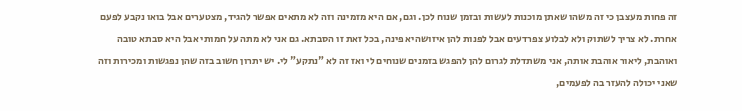זה פחות מעצבן כי זה משהו שאתן מוכנות לעשות ובזמן שנוח לכן. וגם, אם היא מזמינה וזה לא מתאים אפשר להגיד, מצטערים אבל בואו נקבע לפעם אחרת. לא צריך לשתוק ולא לבלוע צפרדעים אבל לפנות להן איזושהיא פינה, בכל זאת זו הסבתא. גם אני לא מתה על חמותי אבל היא סבתא טובה ואוהבת, ליאור אוהבת אותה, אני משתדלת לגרום להן להפגש בזמנים שנוחים לי ואז זה לא "נתקע" לי. יש יתרון חשוב בזה שהן נפגשות ומכירות וזה שאני יכולה להעזר בה לפעמים,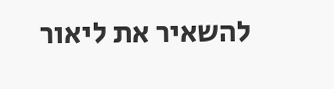להשאיר את ליאור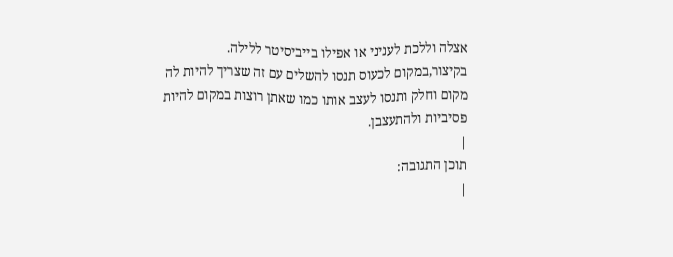אצלה וללכת לעניני או אפילו בייביסיטר ללילה. בקיצור,במקום לכעוס תנסו להשלים עם זה שצריך להיות לה מקום וחלק ותנסו לעצב אותו כמו שאתן רוצות במקום להיות פסיביות ולהתעצבן.
|
תוכן התגובה:
|